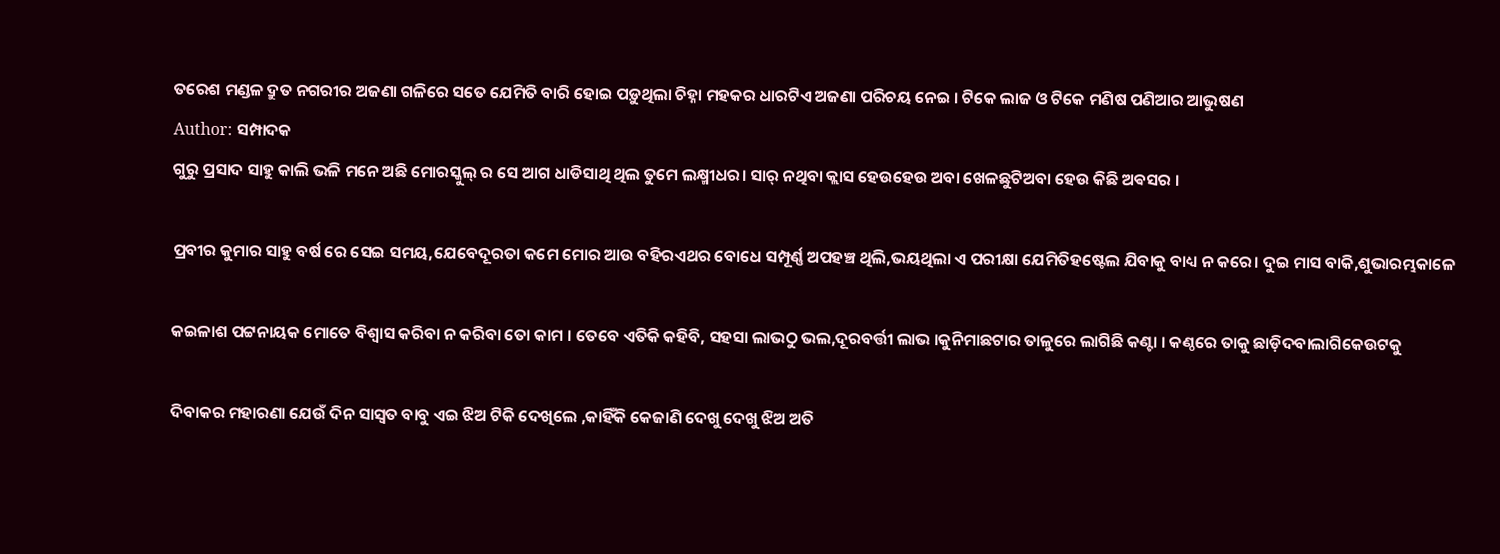ତରେଶ ମଣ୍ଡଳ ଦ୍ରୁତ ନଗରୀର ଅଜଣା ଗଳିରେ ସତେ ଯେମିତି ବାରି ହୋଇ ପଡ଼ୁଥିଲା ଚିହ୍ନା ମହକର ଧାରଟିଏ ଅଜଣା ପରିଚୟ ନେଇ । ଟିକେ ଲାଜ ଓ ଟିକେ ମଣିଷ ପଣିଆର ଆଭୁଷଣ
Author: ସମ୍ପାଦକ
ଗୁରୁ ପ୍ରସାଦ ସାହୁ କାଲି ଭଳି ମନେ ଅଛି ମୋରସ୍କୁଲ୍ ର ସେ ଆଗ ଧାଡିସାଥି ଥିଲ ତୁମେ ଲକ୍ଷ୍ମୀଧର। ସାର୍ ନଥିବା କ୍ଲାସ ହେଉହେଉ ଅବା ଖେଳଛୁଟିଅବା ହେଉ କିଛି ଅଵସର ।

ପ୍ରବୀର କୁମାର ସାହୁ ବର୍ଷ ରେ ସେଇ ସମୟ,ଯେବେଦୂରତା କମେ ମୋର ଆଉ ବହିରଏଥର ବୋଧେ ସମ୍ପୂର୍ଣ୍ଣ ଅପହଞ୍ଚ ଥିଲି,ଭୟଥିଲା ଏ ପରୀକ୍ଷା ଯେମିତିହଷ୍ଟେଲ ଯିବାକୁ ବାଧ୍ୟ ନ କରେ। ଦୁଇ ମାସ ବାକି,ଶୁଭାରମ୍ଭକାଳେ

କଇଳାଶ ପଟ୍ଟନାୟକ ମୋତେ ବିଶ୍ୱାସ କରିବା ନ କରିବା ତୋ କାମ । ତେବେ ଏତିକି କହିବି, ସହସା ଲାଭଠୁ ଭଲ,ଦୂରବର୍ତ୍ତୀ ଲାଭ ।କୁନିମାଛଟାର ତାଳୁରେ ଲାଗିଛି କଣ୍ଟା । କଣ୍ଠରେ ତାକୁ ଛାଡ଼ିଦବାଲାଗିକେଉଟକୁ

ଦିବାକର ମହାରଣା ଯେଉଁ ଦିନ ସାସ୍ବତ ବାବୁ ଏଇ ଝିଅ ଟିକି ଦେଖିଲେ ,କାହିଁକି କେଜାଣି ଦେଖୁ ଦେଖୁ ଝିଅ ଅତି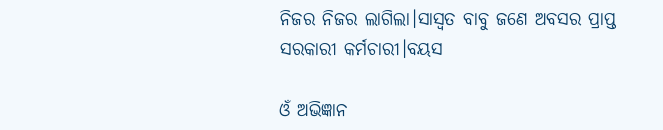ନିଜର ନିଜର ଲାଗିଲା।ସାସ୍ବତ ବାବୁ ଜଣେ ଅବସର ପ୍ରାପ୍ତ ସରକାରୀ କର୍ମଚାରୀ।ବୟସ

ଓଁ ଅଭିଜ୍ଞାନ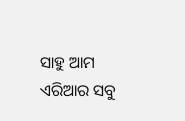ସାହୁ ଆମ ଏରିଆର ସବୁ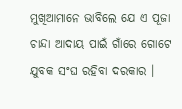ମୁଖିଆମାନେ ଭାବିଲେ ଯେ ଏ ପୂଜା ଚାନ୍ଦା ଆଦାୟ ପାଇଁ ଗାଁରେ ଗୋଟେ ଯୁବକ ସଂଘ ରହିବା ଦରକାର ।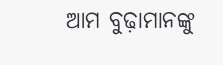ଆମ ବୁଢ଼ାମାନଙ୍କୁ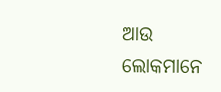ଆଉ ଲୋକମାନେ